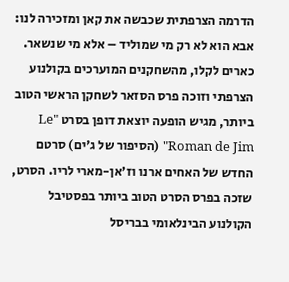הדרמה הצרפתית שכבשה את קאן ומזכירה לנו: אבא הוא לא רק מי שמוליד – אלא מי שנשאר.
כארים לקלו, מהשחקנים המוערכים בקולנוע הצרפתי וזוכה פרס הסזאר לשחקן הראשי הטוב ביותר, מגיש הופעה יוצאת דופן בסרט "Le Roman de Jim" (הסיפור של ג'ים) סרטם החדש של האחים ארנו וז׳אן-מארי לריו. הסרט, שזכה בפרס הסרט הטוב ביותר בפסטיבל הקולנוע הבינלאומי בבריסל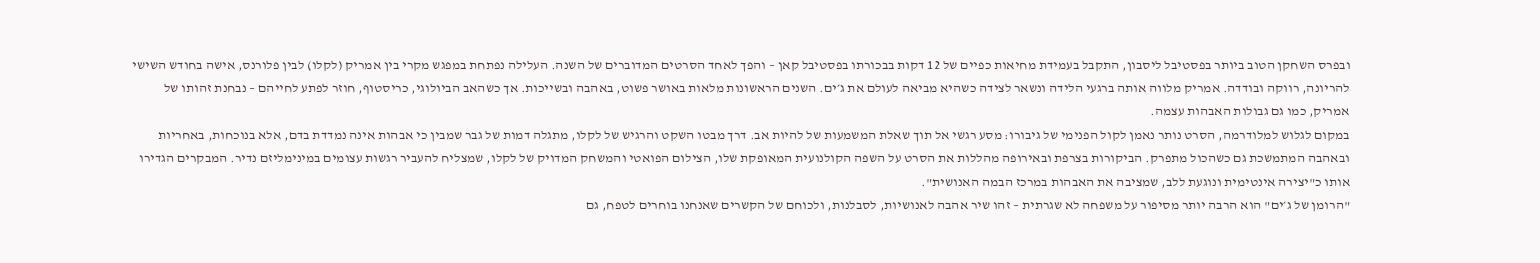ובפרס השחקן הטוב ביותר בפסטיבל ליסבון, התקבל בעמידת מחיאות כפיים של 12 דקות בבכורתו בפסטיבל קאן – והפך לאחד הסרטים המדוברים של השנה. העלילה נפתחת במפגש מקרי בין אמריק (לקלו) לבין פלורנס, אישה בחודש השישי להריונה, רווקה ובודדה. אמריק מלווה אותה ברגעי הלידה ונשאר לצידה כשהיא מביאה לעולם את ג׳ים. השנים הראשונות מלאות באושר פשוט, באהבה ובשייכות. אך כשהאב הביולוגי, כריסטוף, חוזר לפתע לחייהם – נבחנת זהותו של אמריק, כמו גם גבולות האבהות עצמה.
במקום לגלוש למלודרמה, הסרט נותר נאמן לקול הפנימי של גיבורו: מסע רגשי אל תוך שאלת המשמעות של להיות אב. דרך מבטו השקט והרגיש של לקלו, מתגלה דמות של גבר שמבין כי אבהות אינה נמדדת בדם, אלא בנוכחות, באחריות ובאהבה המתמשכת גם כשהכול מתפרק. הביקורות בצרפת ובאירופה מהללות את הסרט על השפה הקולנועית המאופקת שלו, הצילום הפואטי והמשחק המדויק של לקלו, שמצליח להעביר רגשות עצומים במינימליזם נדיר. המבקרים הגדירו אותו כ"יצירה אינטימית ונוגעת ללב, שמציבה את האבהות במרכז הבמה האנושית".
"הרומן של ג׳ים" הוא הרבה יותר מסיפור על משפחה לא שגרתית – זהו שיר אהבה לאנושיות, לסבלנות, ולכוחם של הקשרים שאנחנו בוחרים לטפח, גם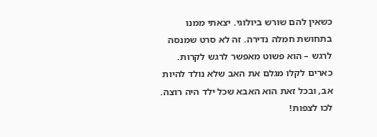כשאין להם שורש ביולוגי. יצאתי ממנו בתחושת חמלה נדירה. זה לא סרט שמנסה לרגש – הוא פשוט מאפשר לרגש לקרות. כארים לקלו מגלם את האב שלא נולד להיות אב, ובכל זאת הוא האבא שכל ילד היה רוצה. לכו לצפות!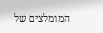המומלצים של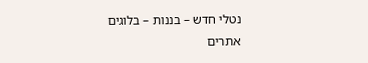נטלי חדש – בננות – בלוגים אתרים